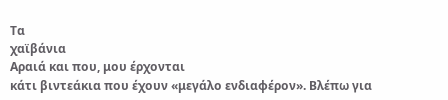Τα
χαϊβάνια
Αραιά και που, μου έρχονται
κάτι βιντεάκια που έχουν «μεγάλο ενδιαφέρον». Βλέπω για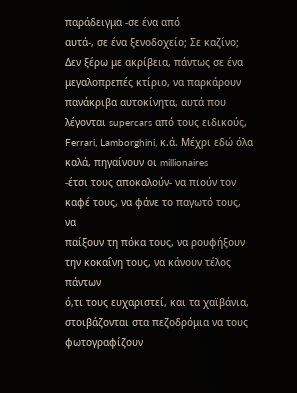παράδειγμα -σε ένα από
αυτά-, σε ένα ξενοδοχείο; Σε καζίνο; Δεν ξέρω με ακρίβεια, πάντως σε ένα
μεγαλοπρεπές κτίριο, να παρκάρουν πανάκριβα αυτοκίνητα, αυτά που λέγονται supercars από τους ειδικούς, Ferrari, Lamborghini, κ.ά. Μέχρι εδώ όλα
καλά, πηγαίνουν οι millionaires
-έτσι τους αποκαλούν- να πιούν τον καφέ τους, να φάνε το παγωτό τους, να
παίξουν τη πόκα τους, να ρουφήξουν την κοκαΐνη τους, να κάνουν τέλος πάντων
ό,τι τους ευχαριστεί, και τα χαϊβάνια, στοιβάζονται στα πεζοδρόμια να τους φωτογραφίζουν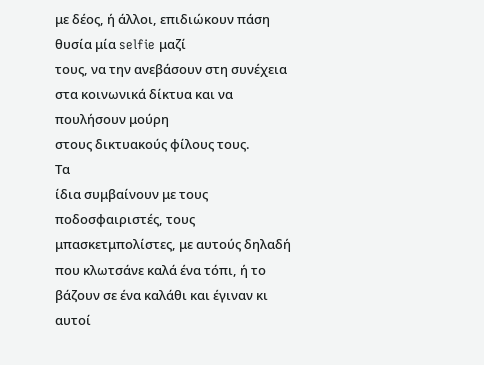με δέος, ή άλλοι, επιδιώκουν πάση θυσία μία selfie μαζί
τους, να την ανεβάσουν στη συνέχεια στα κοινωνικά δίκτυα και να πουλήσουν μούρη
στους δικτυακούς φίλους τους.
Τα
ίδια συμβαίνουν με τους ποδοσφαιριστές, τους μπασκετμπολίστες, με αυτούς δηλαδή
που κλωτσάνε καλά ένα τόπι, ή το βάζουν σε ένα καλάθι και έγιναν κι αυτοί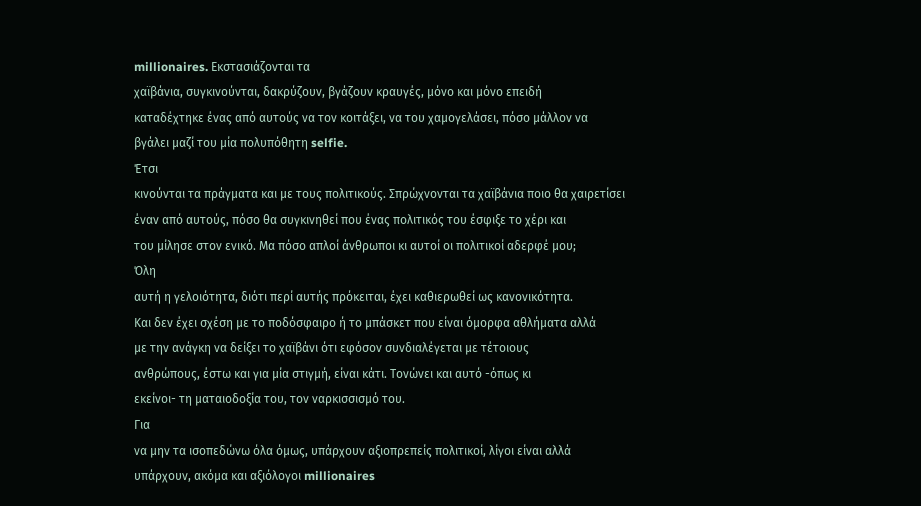millionaires. Εκστασιάζονται τα
χαϊβάνια, συγκινούνται, δακρύζουν, βγάζουν κραυγές, μόνο και μόνο επειδή
καταδέχτηκε ένας από αυτούς να τον κοιτάξει, να του χαμογελάσει, πόσο μάλλον να
βγάλει μαζί του μία πολυπόθητη selfie.
Έτσι
κινούνται τα πράγματα και με τους πολιτικούς. Σπρώχνονται τα χαϊβάνια ποιο θα χαιρετίσει
έναν από αυτούς, πόσο θα συγκινηθεί που ένας πολιτικός του έσφιξε το χέρι και
του μίλησε στον ενικό. Μα πόσο απλοί άνθρωποι κι αυτοί οι πολιτικοί αδερφέ μου;
Όλη
αυτή η γελοιότητα, διότι περί αυτής πρόκειται, έχει καθιερωθεί ως κανονικότητα.
Και δεν έχει σχέση με το ποδόσφαιρο ή το μπάσκετ που είναι όμορφα αθλήματα αλλά
με την ανάγκη να δείξει το χαϊβάνι ότι εφόσον συνδιαλέγεται με τέτοιους
ανθρώπους, έστω και για μία στιγμή, είναι κάτι. Τονώνει και αυτό -όπως κι
εκείνοι- τη ματαιοδοξία του, τον ναρκισσισμό του.
Για
να μην τα ισοπεδώνω όλα όμως, υπάρχουν αξιοπρεπείς πολιτικοί, λίγοι είναι αλλά
υπάρχουν, ακόμα και αξιόλογοι millionaires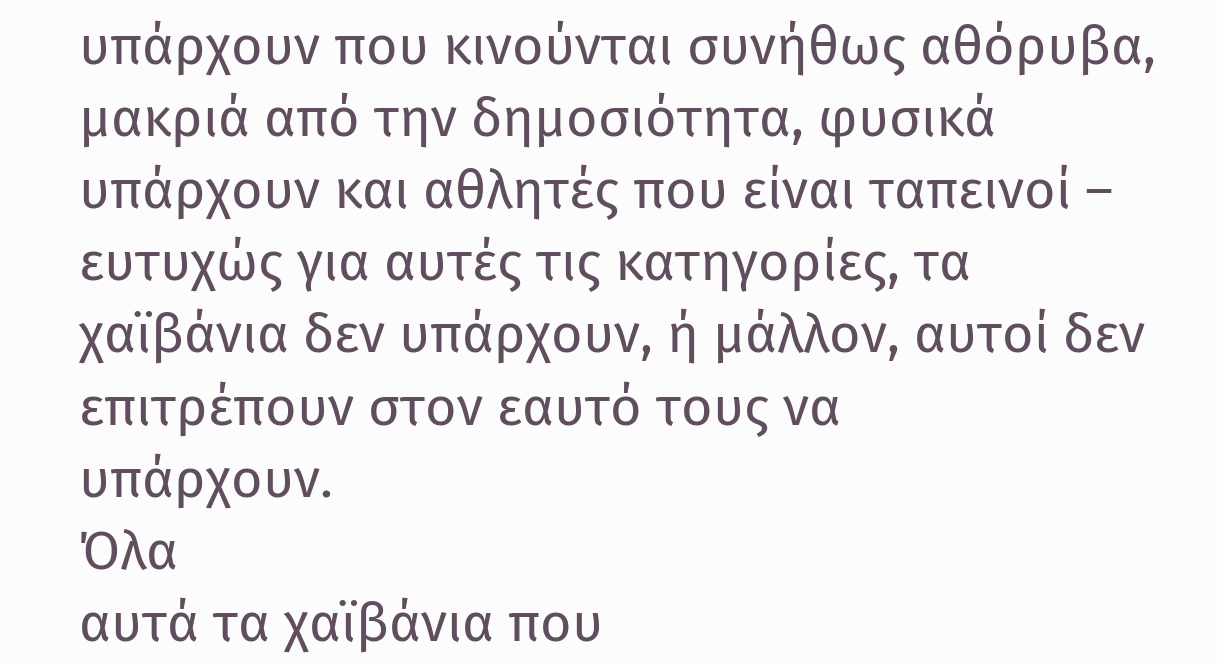υπάρχουν που κινούνται συνήθως αθόρυβα, μακριά από την δημοσιότητα, φυσικά
υπάρχουν και αθλητές που είναι ταπεινοί – ευτυχώς για αυτές τις κατηγορίες, τα
χαϊβάνια δεν υπάρχουν, ή μάλλον, αυτοί δεν επιτρέπουν στον εαυτό τους να
υπάρχουν.
Όλα
αυτά τα χαϊβάνια που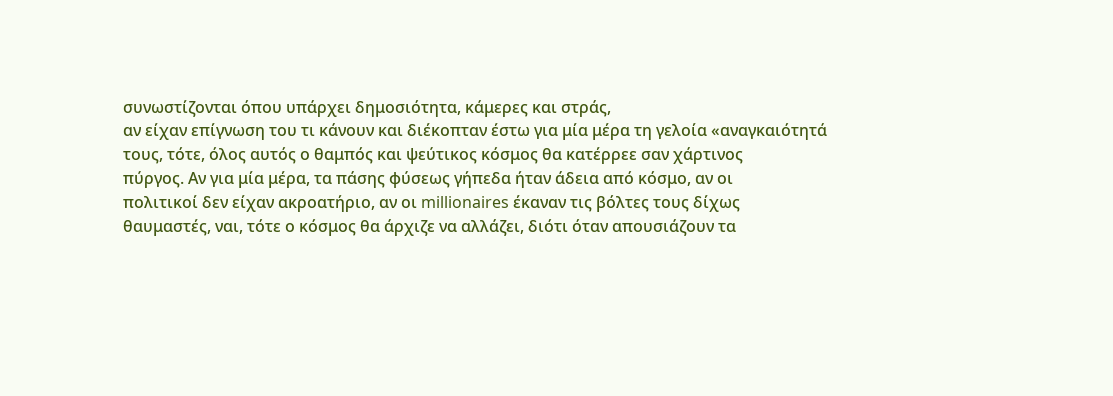συνωστίζονται όπου υπάρχει δημοσιότητα, κάμερες και στράς,
αν είχαν επίγνωση του τι κάνουν και διέκοπταν έστω για μία μέρα τη γελοία «αναγκαιότητά
τους, τότε, όλος αυτός ο θαμπός και ψεύτικος κόσμος θα κατέρρεε σαν χάρτινος
πύργος. Αν για μία μέρα, τα πάσης φύσεως γήπεδα ήταν άδεια από κόσμο, αν οι
πολιτικοί δεν είχαν ακροατήριο, αν οι millionaires έκαναν τις βόλτες τους δίχως
θαυμαστές, ναι, τότε ο κόσμος θα άρχιζε να αλλάζει, διότι όταν απουσιάζουν τα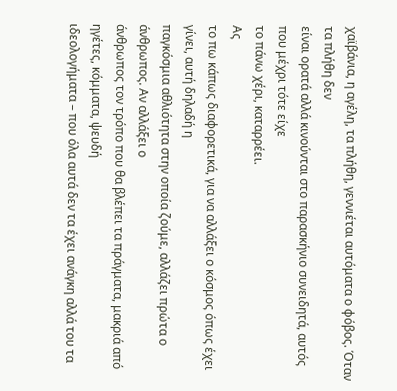χαϊβάνια, η αγέλη, τα πλήθη, γεννιέται αυτόματα ο φόβος. Όταν τα πλήθη δεν
είναι ορατά αλλά κινούνται στο παρασκήνιο συνειδητά, αυτός που μέχρι τότε είχε
το πάνω χέρι, καταρρέει.
Ας
το πω κάπως διαφορετικά, για να αλλάξει ο κόσμος όπως έχει γίνει, αυτή δηλαδή η
παγκόσμια αθλιότητα στην οποία ζούμε, αλλάζει πρώτα ο άνθρωπος. Αν αλλάξει ο
άνθρωπος τον τρόπο που θα βλέπει τα πράγματα, μακριά από ηγέτες, κόμματα, ψευδή
ιδεολογήματα – που όλα αυτά δεν τα έχει ανάγκη αλλά του τα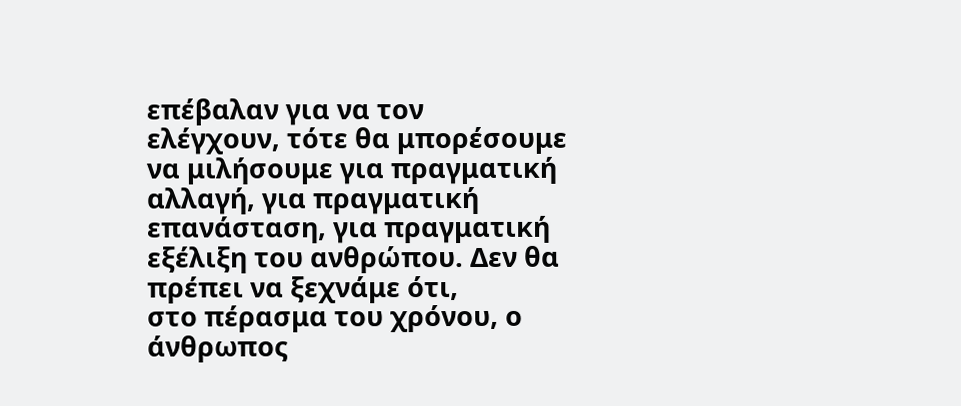επέβαλαν για να τον
ελέγχουν, τότε θα μπορέσουμε να μιλήσουμε για πραγματική αλλαγή, για πραγματική
επανάσταση, για πραγματική εξέλιξη του ανθρώπου. Δεν θα πρέπει να ξεχνάμε ότι,
στο πέρασμα του χρόνου, ο άνθρωπος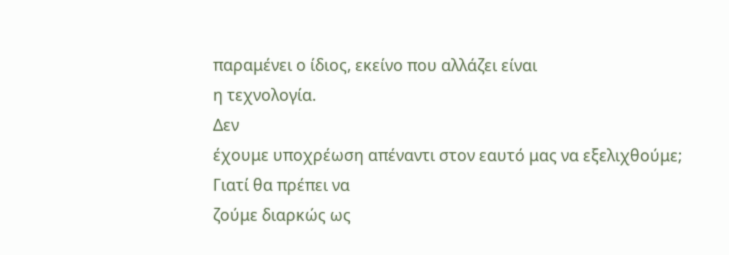παραμένει ο ίδιος, εκείνο που αλλάζει είναι
η τεχνολογία.
Δεν
έχουμε υποχρέωση απέναντι στον εαυτό μας να εξελιχθούμε; Γιατί θα πρέπει να
ζούμε διαρκώς ως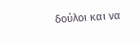δούλοι και να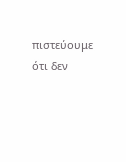πιστεύουμε ότι δεν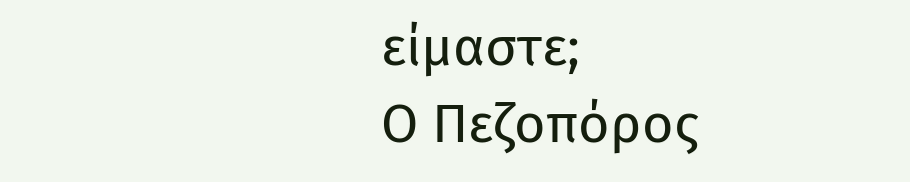είμαστε;
Ο Πεζοπόρος